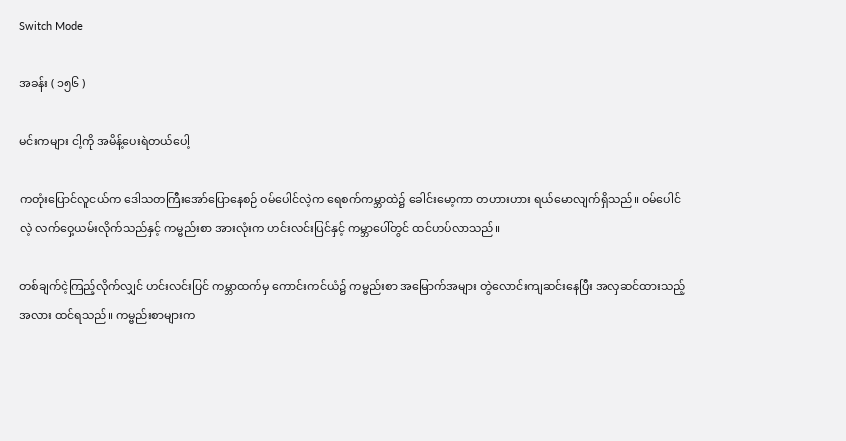Switch Mode

အခန်း ( ၁၅၆ )

မင်းကများ ငါ့ကို အမိန့်ပေးရဲတယ်ပေါ့

ကတုံးပြောင်လူငယ်က ဒေါသတကြီးအော်ပြောနေစဉ် ဝမ်ပေါင်လဲ့က ရေစက်ကမ္ဘာထဲ၌ ခေါင်းမော့ကာ တဟားဟား ရယ်မောလျက်ရှိသည်။ ဝမ်ပေါင်လဲ့ လက်ဝှေ့ယမ်းလိုက်သည်နှင့် ကမ္ဗည်းစာ အားလုံးက ဟင်းလင်းပြင်နှင့် ကမ္ဘာပေါ်တွင် ထင်ဟပ်လာသည်။

တစ်ချက်ငဲ့ကြည့်လိုက်လျှင် ဟင်းလင်းပြင် ကမ္ဘာထက်မှ ကောင်းကင်ယံ၌ ကမ္ဗည်းစာ အမြောက်အများ တွဲလောင်းကျဆင်းနေပြီး အလှဆင်ထားသည့်အလား ထင်ရသည်။ ကမ္ဗည်းစာများက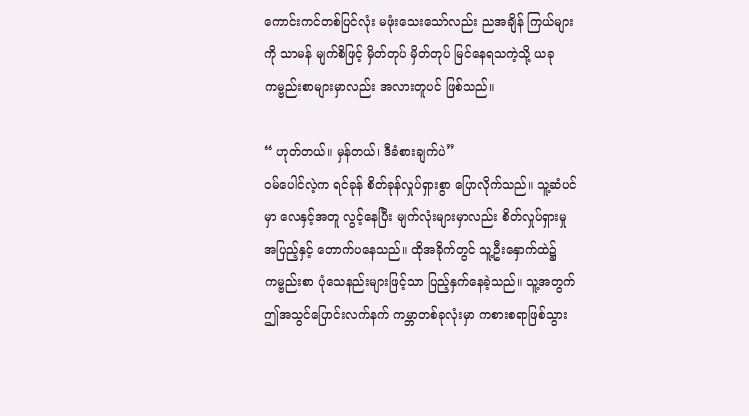ကောင်းကင်တစ်ပြင်လုံး မဖုံးသေးသော်လည်း ညအချိန် ကြယ်များကို သာမန် မျက်စိဖြင့် မှိတ်တုပ် မှိတ်တုပ် မြင်နေရသကဲ့သို့ ယခု ကမ္ဗည်းစာများမှာလည်း အလားတူပင် ဖြစ်သည်။

“ ဟုတ်တယ်။ မှန်တယ်၊ ဒီခံစားချက်ပဲ”
ဝမ်ပေါင်လဲ့က ရင်ခုန် စိတ်ခုန်လှုပ်ရှားစွာ ပြောလိုက်သည်။ သူ့ဆံပင်မှာ လေနှင့်အတူ လွင့်နေပြီး မျက်လုံးများမှာလည်း စိတ်လှုပ်ရှားမှုအပြည့်နှင့် တောက်ပနေသည်။ ထိုအခိုက်တွင် သူ့ဦးနှောက်ထဲ၌ ကမ္ဗည်းစာ ပုံသေနည်းများဖြင့်သာ ပြည့်နှက်နေခဲ့သည်။ သူ့အတွက် ဤအသွင်ပြောင်းလက်နက် ကမ္ဘာတစ်ခုလုံးမှာ ကစားစရာဖြစ်သွား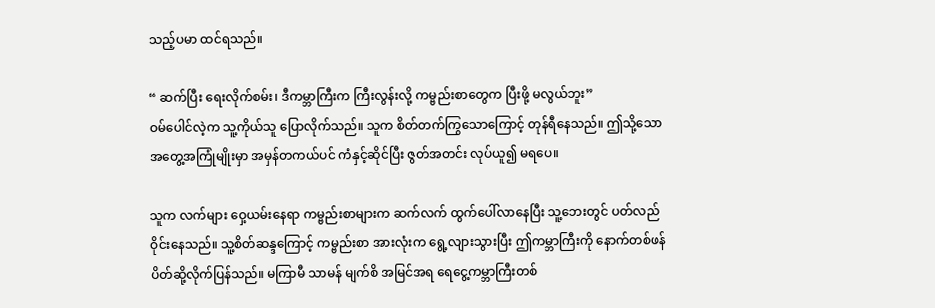သည့်ပမာ ထင်ရသည်။

“ ဆက်ပြီး ရေးလိုက်စမ်း၊ ဒီကမ္ဘာကြီးက ကြီးလွန်းလို့ ကမ္ဗည်းစာတွေက ပြီးဖို့ မလွယ်ဘူး”
ဝမ်ပေါင်လဲ့က သူ့ကိုယ်သူ ပြောလိုက်သည်။ သူက စိတ်တက်ကြွသောကြောင့် တုန်ရီနေသည်။ ဤသို့သော အတွေ့အကြုံမျိုးမှာ အမှန်တကယ်ပင် ကံနှင့်ဆိုင်ပြီး ဇွတ်အတင်း လုပ်ယူ၍ မရ‌ပေ။

သူက လက်များ ဝှေ့ယမ်းနေရာ ကမ္ဗည်းစာများက ဆက်လက် ထွက်ပေါ်လာနေပြီး သူ့ဘေးတွင် ပတ်လည်ဝိုင်းနေသည်။ သူ့စိတ်ဆန္ဒကြောင့် ကမ္ဗည်းစာ အားလုံးက ရွေ့လျားသွားပြီး ဤကမ္ဘာကြီးကို နောက်တစ်ဖန် ပိတ်ဆို့လိုက်ပြန်သည်။ မကြာမီ သာမန် မျက်စိ အမြင်အရ ရေငွေ့ကမ္ဘာကြီးတစ်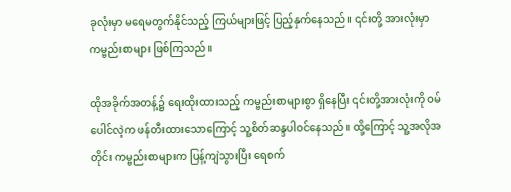ခုလုံးမှာ မရေမတွက်နိုင်သည့် ကြယ်များဖြင့် ပြည့်နှက်နေသည်။ ၎င်းတို့ အားလုံးမှာ ကမ္ဗည်းစာများ ဖြစ်ကြသည်။

ထိုအခိုက်အတန့်၌ ရေးထိုးထားသည့် ကမ္ဗည်းစာများစွာ ရှိနေပြီး ၎င်းတို့အားလုံးကို ဝမ်ပေါင်လဲ့က ဖန်တီးထားသောကြောင့် သူ့စိတ်ဆန္ဒပါဝင်နေသည်။ ထို့ကြောင့် သူ့အလိုအတိုင်း ကမ္ဗည်းစာများက ပြန့်ကျဲသွားပြီး ရေစက်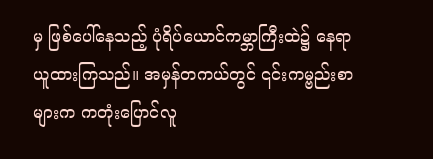မှ ဖြစ်ပေါ်နေသည့် ပုံရိပ်ယောင်ကမ္ဘာကြီးထဲ၌ နေရာယူထားကြသည်။ အမှန်တကယ်တွင် ၎င်းကမ္ဗည်းစာများက ကတုံးပြောင်လူ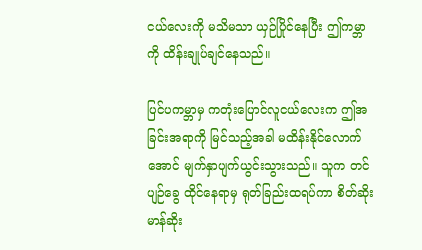ငယ်လေးကို မသိမသာ ယှဉ်ပြိုင်နေပြီး ဤကမ္ဘာကို ထိန်းချုပ်ချင်နေသည်။

ပြင်ပကမ္ဘာမှ ကတုံးပြောင်လူငယ်လေးက ဤအခြင်းအရာကို မြင်သည့်အခါ မထိန်းနိုင်လောက်အောင် မျက်နှာပျက်ယွင်းသွားသည်။ သူက တင်ပျဉ်ခွေ ထိုင်နေရာမှ ရုတ်ခြည်းထရပ်ကာ စိတ်ဆိုးမာန်ဆိုး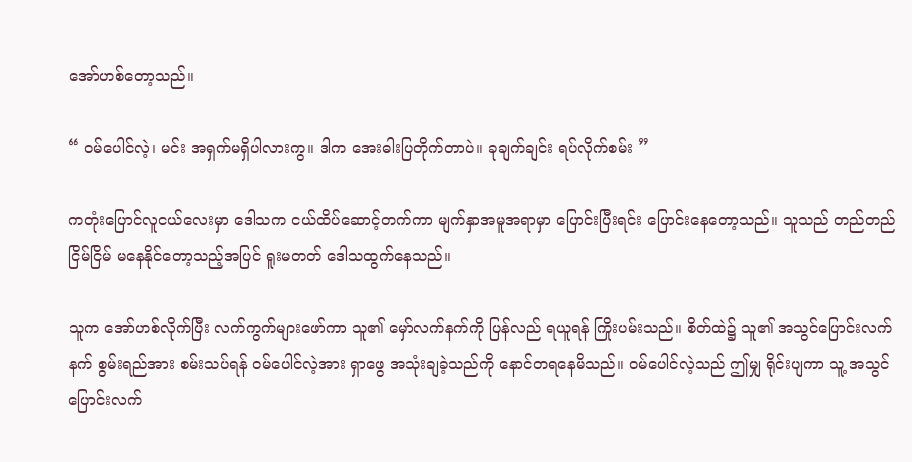အော်ဟစ်တော့သည်။

“ ဝမ်ပေါင်လဲ့၊ မင်း အရှက်မရှိပါလားကွ။ ဒါက အေးဓါးပြတိုက်တာပဲ။ ခုချက်ချင်း ရပ်လိုက်စမ်း ”

ကတုံးပြောင်လူငယ်လေးမှာ ဒေါသက ငယ်ထိပ်ဆောင့်တက်ကာ မျက်နှာအမူအရာမှာ ပြောင်းပြီးရင်း ပြောင်းနေတော့သည်။ သူသည် တည်တည်ငြိမ်ငြိမ် မနေနိုင်တော့သည့်အပြင် ရူးမတတ် ဒေါသထွက်နေသည်။

သူက အော်ဟစ်လိုက်ပြီး လက်ကွက်များဖော်ကာ သူ၏ မှော်လက်နက်ကို ပြန်လည် ရယူရန် ကြိုးပမ်းသည်။ စိတ်ထဲ၌ သူ၏ အသွင်ပြောင်းလက်နက် စွမ်းရည်အား စမ်းသပ်ရန် ဝမ်ပေါင်လဲ့အား ရှာဖွေ အသုံးချခဲ့သည်ကို နောင်တရနေမိသည်။ ဝမ်ပေါင်လဲ့သည် ဤမျှ ရိုင်းပျကာ သူ့ အသွင်ပြောင်းလက်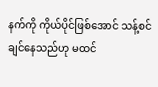နက်ကို ကိုယ်ပိုင်ဖြစ်အောင် သန့်စင်ချင်နေသည်ဟု မထင်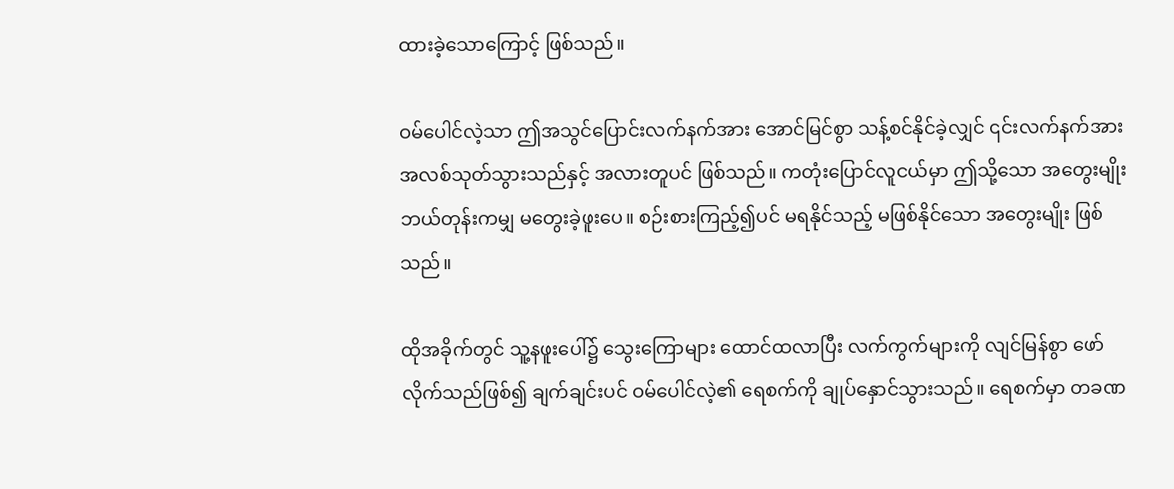ထားခဲ့သောကြောင့် ဖြစ်သည်။

ဝမ်ပေါင်လဲ့သာ ဤအသွင်ပြောင်းလက်နက်အား အောင်မြင်စွာ သန့်စင်နိုင်ခဲ့လျှင် ၎င်းလက်နက်အား အလစ်သုတ်သွားသည်နှင့် အလားတူပင် ဖြစ်သည်။ ကတုံးပြောင်လူငယ်မှာ ဤသို့သော အတွေးမျိုး ဘယ်တုန်းကမျှ မတွေးခဲ့ဖူးပေ။ စဉ်းစားကြည့်၍ပင် မရနိုင်သည့် မဖြစ်နိုင်သော အတွေးမျိုး ဖြစ်သည်။

ထိုအခိုက်တွင် သူ့နဖူးပေါ်၌ သွေးကြောများ ထောင်ထလာပြီး လက်ကွက်များကို လျင်မြန်စွာ ဖော်လိုက်သည်ဖြစ်၍ ချက်ချင်းပင် ဝမ်ပေါင်လဲ့၏ ရေစက်ကို ချုပ်နှောင်သွားသည်။ ရေစက်မှာ တခဏ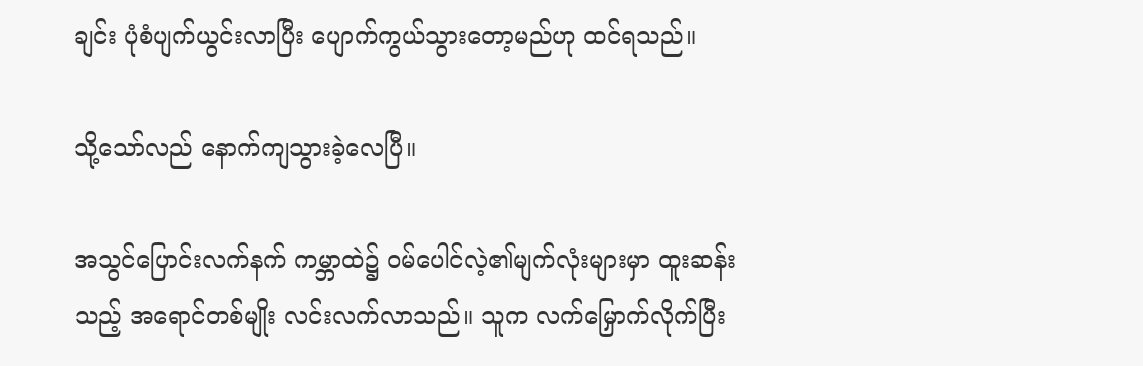ချင်း ပုံစံပျက်ယွင်းလာပြီး ပျောက်ကွယ်သွားတော့မည်ဟု ထင်ရသည်။

သို့သော်လည် နောက်ကျသွားခဲ့လေပြီ။

အသွင်ပြောင်းလက်နက် ကမ္ဘာထဲ၌ ဝမ်ပေါင်လဲ့၏မျက်လုံးများမှာ ထူးဆန်းသည့် အရောင်တစ်မျိုး လင်းလက်လာသည်။ သူက လက်မြှောက်လိုက်ပြီး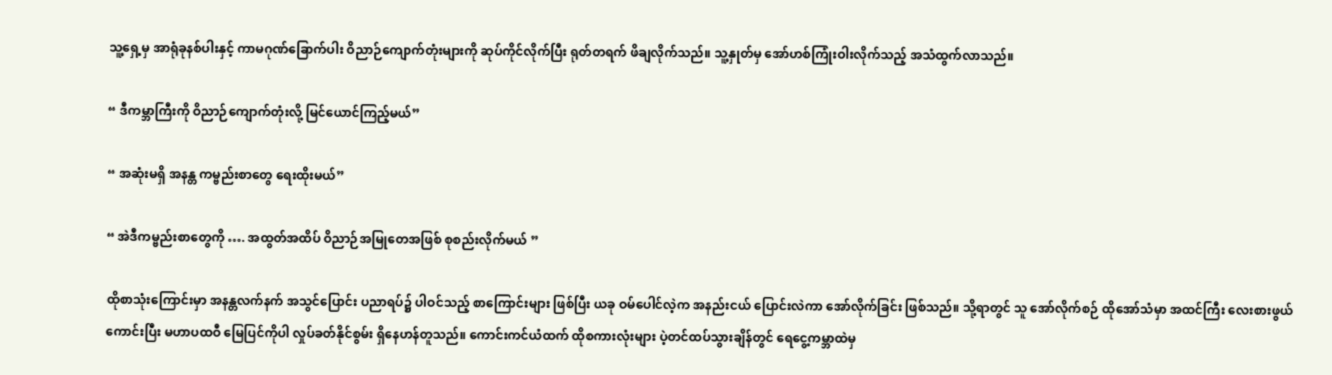သူ့ရှေ့မှ အာရုံခုနစ်ပါးနှင့် ကာမဂုဏ်ခြောက်ပါး ဝိညာဉ်ကျောက်တုံးများကို ဆုပ်ကိုင်လိုက်ပြီး ရုတ်တရက် ဖိချလိုက်သည်။ သူ့နှုတ်မှ အော်ဟစ်ကြုံးဝါးလိုက်သည့် အသံထွက်လာသည်။

“ ဒီကမ္ဘာကြီးကို ဝိညာဉ်ကျောက်တုံးလို့ မြင်ယောင်ကြည့်မယ်”

“ အဆုံးမရှိ အနန္တ ကမ္ဗည်းစာတွေ ရေးထိုးမယ်”

“ အဲဒီကမ္ဗည်းစာတွေကို …. အထွတ်အထိပ် ဝိညာဉ်အမြုတေအဖြစ် စုစည်းလိုက်မယ် ”

ထိုစာသုံးကြောင်းမှာ အနန္တလက်နက် အသွင်ပြောင်း ပညာရပ်၌ ပါဝင်သည့် စာကြောင်းများ ဖြစ်ပြီး ယခု ဝမ်ပေါင်လဲ့က အနည်းငယ် ပြောင်းလဲကာ အော်လိုက်ခြင်း ဖြစ်သည်။ သို့ရာတွင် သူ အော်လိုက်စဉ် ထိုအော်သံမှာ အထင်ကြီး လေးစားဖွယ်ကောင်းပြီး မဟာပထဝီ မြေပြင်ကိုပါ လှုပ်ခတ်နိုင်စွမ်း ရှိနေဟန်တူသည်။ ကောင်းကင်ယံထက် ထိုစကားလုံးများ ပဲ့တင်ထပ်သွားချိန်တွင် ရေ‌ငွေ့ကမ္ဘာထဲမှ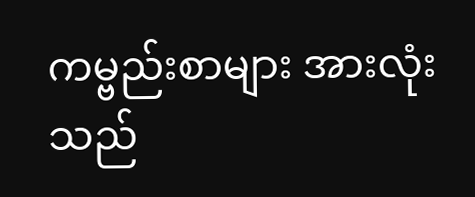ကမ္ဗည်းစာများ အားလုံးသည်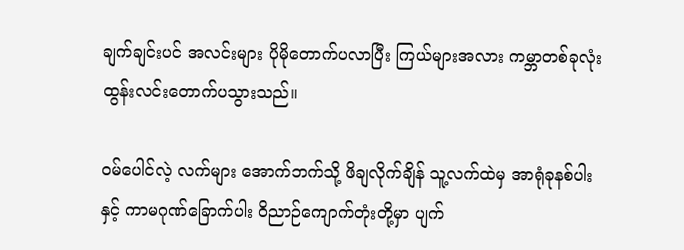ချက်ချင်းပင် အလင်းများ ပိုမိုတောက်ပလာပြီး ကြယ်များအလား ကမ္ဘာတစ်ခုလုံး ထွန်းလင်းတောက်ပသွားသည်။

ဝမ်‌ပေါင်လဲ့ လက်များ အောက်ဘက်သို့ ဖိချလိုက်ချိန် သူ့လက်ထဲမှ အာရုံခုနစ်ပါးနှင့် ကာမဂုဏ်ခြောက်ပါး ဝိညာဉ်ကျောက်တုံးတို့မှာ ပျက်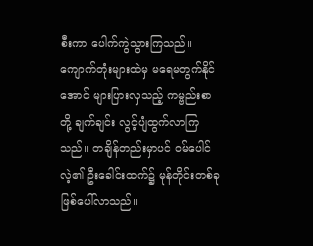စီးကာ ပေါက်ကွဲသွားကြသည်။ ကျောက်တုံးများထဲမှ မရေမတွက်နိုင်အောင် များပြားလှသည့် ကမ္ဗည်းစာတို့ ချက်ချင်း လွင့်ပျံထွက်လာကြသည်။ တချိန်တည်းမှာပင် ဝမ်ပေါင်လဲ့၏ ဦးခေါင်းထက်၌ မုန်တိုင်းတစ်ခု ဖြစ်ပေါ်လာသည်။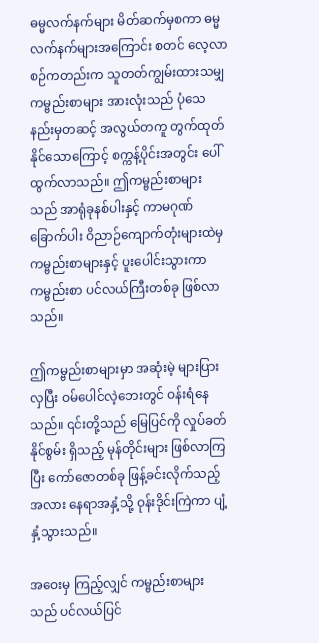ဓမ္မလက်နက်များ မိတ်ဆက်မှစကာ ဓမ္မလက်နက်များအကြောင်း စတင် လေ့လာစဉ်ကတည်းက သူတတ်ကျွမ်းထားသမျှ ကမ္ဗည်းစာများ အားလုံးသည် ပုံသေနည်းမှတဆင့် အလွယ်တကူ တွက်ထုတ်နိုင်သောကြောင့် စက္ကန့်ပိုင်းအတွင်း ပေါ်ထွက်လာသည်။ ဤကမ္ဗည်းစာများသည် အာရုံခုနစ်ပါးနှင့် ကာမဂုဏ်ခြောက်ပါး ဝိညာဉ်ကျောက်တုံးများထဲမှ ကမ္ဗည်းစာများနှင့် ပူးပေါင်းသွားကာ ကမ္ဗည်းစာ ပင်လယ်ကြီးတစ်ခု ဖြစ်လာသည်။

ဤကမ္ဗည်းစာများမှာ အဆုံးမဲ့ များပြားလှပြီး ဝမ်ပေါင်လဲ့ဘေးတွင် ဝန်းရံနေသည်။ ၎င်းတို့သည် မြေပြင်ကို လှုပ်ခတ်နိုင်စွမ်း ရှိသည့် မုန်တိုင်းများ ဖြစ်လာကြပြီး ကော်ဇောတစ်ခု ဖြန့်ခင်းလိုက်သည့်အလား နေရာအနှံ့သို့ ဝုန်းဒိုင်းကြဲကာ ပျံ့နှံ့သွားသည်။

အဝေးမှ ကြည့်လျှင် ကမ္ဗည်းစာများသည် ပင်လယ်ပြင်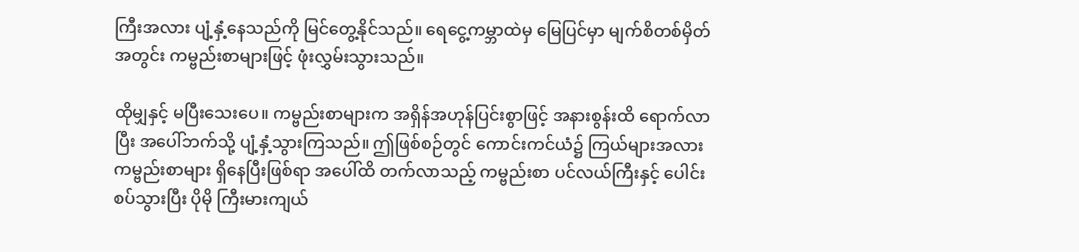ကြီးအလား ပျံ့နှံ့နေသည်ကို မြင်တွေ့နိုင်သည်။ ရေ‌ငွေ့ကမ္ဘာထဲမှ မြေပြင်မှာ မျက်စိတစ်မှိတ်အတွင်း ကမ္ဗည်းစာများဖြင့် ဖုံးလွှမ်းသွားသည်။

ထိုမျှနှင့် မပြီး‌သေးပေ။ ကမ္ဗည်းစာများက အရှိန်အဟုန်ပြင်းစွာဖြင့် အနားစွန်းထိ ရောက်လာပြီး အပေါ်ဘက်သို့ ပျံ့နှံ့သွားကြသည်။ ဤဖြစ်စဉ်တွင် ကောင်းကင်ယံ၌ ကြယ်များအလား ကမ္ဗည်းစာများ ရှိနေပြီးဖြစ်ရာ အပေါ်ထိ တက်လာသည့် ကမ္ဗည်းစာ ပင်လယ်ကြီးနှင့် ပေါင်းစပ်သွားပြီး ပိုမို ကြီးမားကျယ်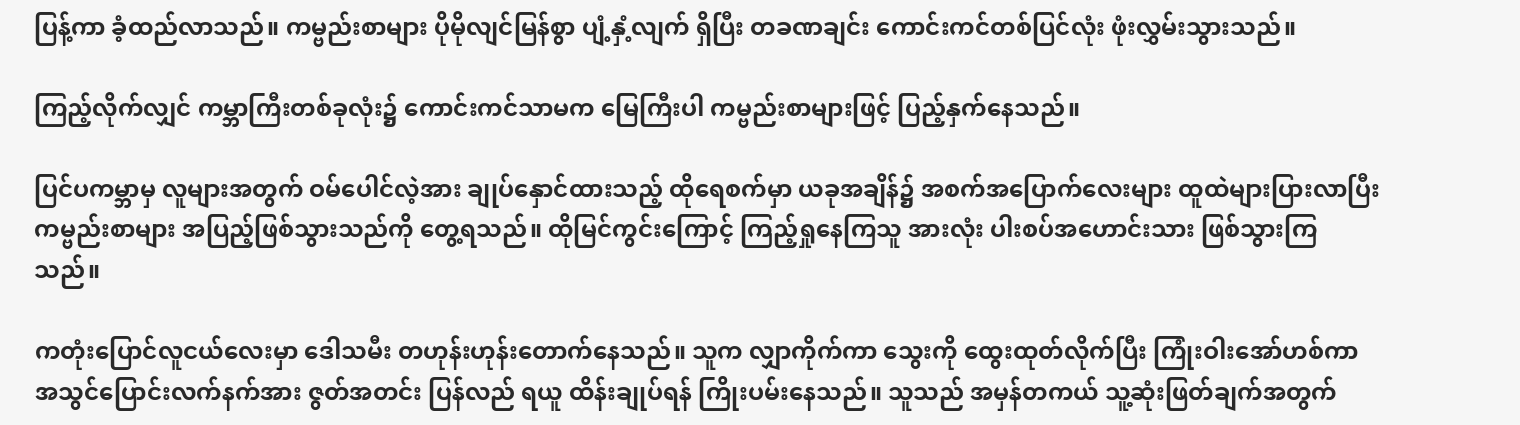ပြန့်ကာ ခံ့ထည်လာသည်။ ကမ္ဗည်းစာများ ပိုမိုလျင်မြန်စွာ ပျံ့နှံ့လျက် ရှိပြီး တခဏချင်း ကောင်းကင်တစ်ပြင်လုံး ဖုံးလွှမ်းသွားသည်။

ကြည့်လိုက်လျှင် ကမ္ဘာကြီးတစ်ခုလုံး၌ ကောင်းကင်သာမက မြေကြီးပါ ကမ္ဗည်းစာများဖြင့် ပြည့်နှက်နေသည်။

ပြင်ပကမ္ဘာမှ လူများအတွက် ဝမ်‌ပေါင်လဲ့အား ချုပ်နှောင်ထားသည့် ထိုရေစက်မှာ ယခုအချိန်၌ အစက်အပြောက်လေးများ ထူထဲများပြားလာပြီး ကမ္ဗည်းစာများ အပြည့်ဖြစ်သွားသည်ကို တွေ့ရသည်။ ထိုမြင်ကွင်းကြောင့် ကြည့်ရှုနေကြသူ အားလုံး ပါးစပ်အဟောင်းသား ဖြစ်သွားကြသည်။

ကတုံးပြောင်လူငယ်လေးမှာ ဒေါသမီး တဟုန်းဟုန်းတောက်နေသည်။ သူက လျှာကိုက်ကာ သွေးကို ထွေးထုတ်လိုက်ပြီး ကြုံးဝါးအော်ဟစ်ကာ အသွင်ပြောင်းလက်နက်အား ဇွတ်အတင်း ပြန်လည် ရယူ ထိန်းချုပ်ရန် ကြိုးပမ်းနေသည်။ သူသည် အမှန်တကယ် သူ့ဆုံးဖြတ်ချက်အတွက်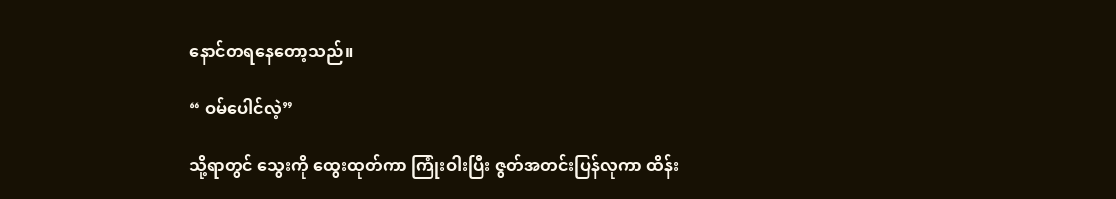နောင်တရနေတော့သည်။

“ ဝမ်ပေါင်လဲ့”

သို့ရာတွင် သွေးကို ထွေးထုတ်ကာ ကြုံးဝါးပြီး ဇွတ်အတင်းပြန်လုကာ ထိန်း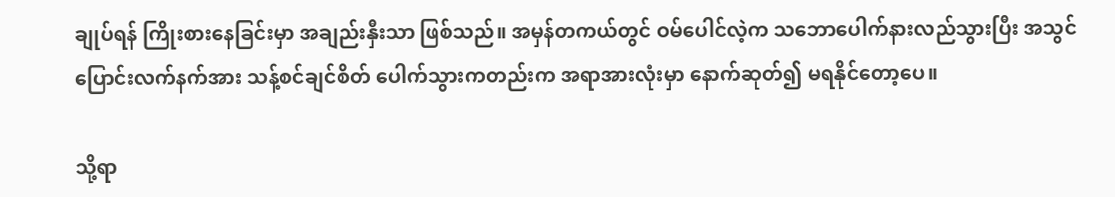ချုပ်ရန် ကြိုးစားနေခြင်းမှာ အချည်းနှီးသာ ဖြစ်သည်။ အမှန်တကယ်တွင် ဝမ်ပေါင်လဲ့က သဘောပေါက်နားလည်သွားပြီး အသွင်ပြောင်းလက်နက်အား သန့်စင်ချင်စိတ် ပေါက်သွားကတည်းက အရာအားလုံးမှာ နောက်ဆုတ်၍ မရနိုင်တော့ပေ။

သို့ရာ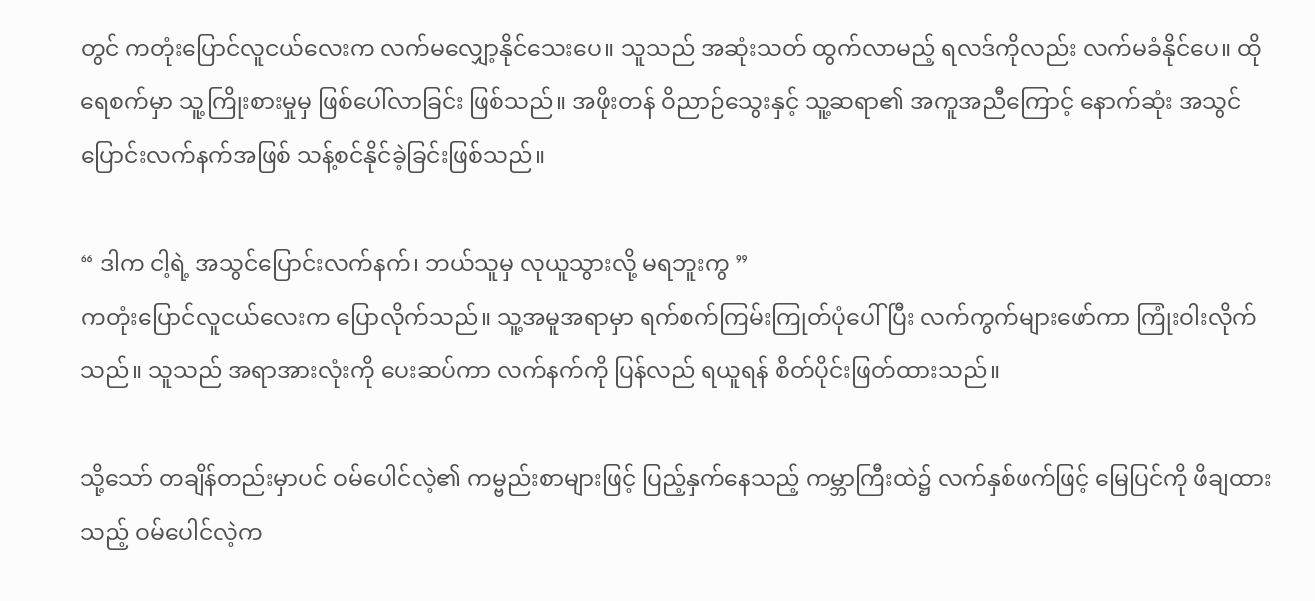တွင် ကတုံးပြောင်လူငယ်လေးက လက်မလျှော့နိုင်သေးပေ။ သူသည် အဆုံးသတ် ထွက်လာမည့် ရလဒ်ကိုလည်း လက်မခံနိုင်ပေ။ ထိုရေစက်မှာ သူ့ကြိုးစားမှုမှ ဖြစ်ပေါ်လာခြင်း ဖြစ်သည်။ အဖိုးတန် ဝိညာဉ်သွေးနှင့် သူ့ဆရာ၏ အကူအညီကြောင့် နောက်ဆုံး အသွင်ပြောင်းလက်နက်အဖြစ် သန့်စင်နိုင်ခဲ့ခြင်းဖြစ်သည်။

“ ဒါက ငါ့ရဲ့ အသွင်ပြောင်းလက်နက်၊ ဘယ်သူမှ လုယူသွားလို့ မရဘူးကွ ”
ကတုံးပြောင်လူငယ်လေးက ပြောလိုက်သည်။ သူ့အမူအရာမှာ ရက်စက်ကြမ်းကြုတ်ပုံ‌ပေါ်ပြီး လက်ကွက်များဖော်ကာ ကြုံးဝါးလိုက်သည်။ သူသည် အရာအားလုံးကို ပေးဆပ်ကာ လက်နက်ကို ပြန်လည် ရယူရန် စိတ်ပိုင်းဖြတ်ထားသည်။

သို့သော် တချိန်တည်းမှာပင် ဝမ်ပေါင်လဲ့၏ ကမ္ဗည်းစာများဖြင့် ပြည့်နှက်နေသည့် ကမ္ဘာကြီးထဲ၌ လက်နှစ်ဖက်ဖြင့် မြေပြင်ကို ဖိချထားသည့် ဝမ်ပေါင်လဲ့က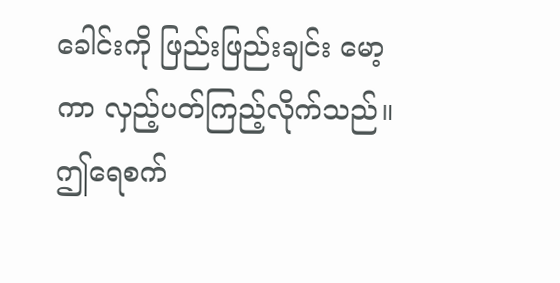ခေါင်းကို ဖြည်းဖြည်းချင်း မော့ကာ လှည့်ပတ်ကြည့်လိုက်သည်။ ဤရေစက်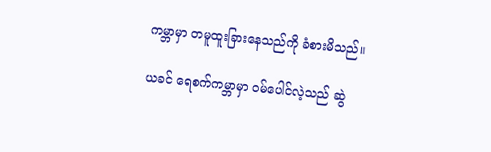ကမ္ဘာမှာ တမူထူးခြားနေသည်ကို ခံစားမိသည်။

ယခင် ရေစက်ကမ္ဘာမှာ ဝမ်ပေါင်လဲ့သည် ဆွဲ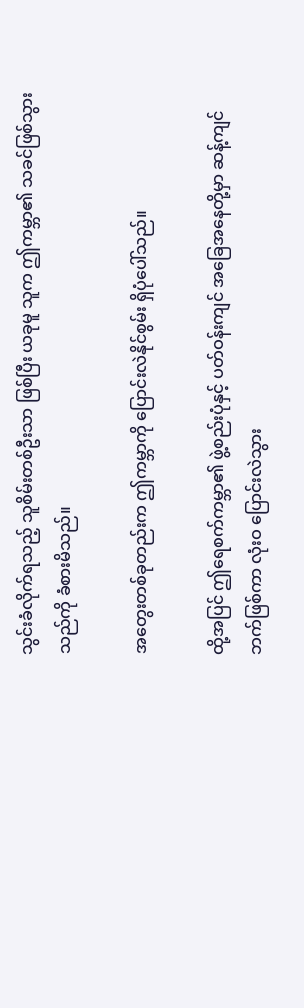သွင်းခံလိုက်ရသည့် သူစိမ်းတစ်ဦးသာ ဖြစ်ပြီး ယခုမူ သူက ဤကမ္ဘာ၏ သခင်ဖြစ်သွားသည်ကို ခံစားမိသည်။

အတွေးတစ်ခုတည်းက ဤကမ္ဘာကို ပြောင်းလဲနိုင်စွမ်း ရှိပုံပေါ်သည်။

ထို့အပြင် ဤရေစက်ကမ္ဘာ၏ ဖွဲ့စည်းပုံနှင့် ပတ်ဝန်းကျင် အခြေအနေတို့မှာ ဆန့်ကျင်ဘက်ဖြစ်ကာ လုံးဝ ပြောင်းလဲသွား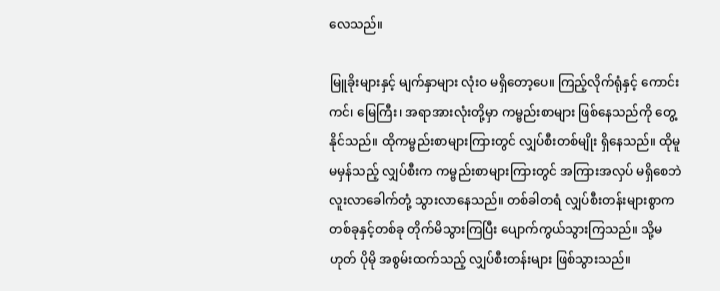လေသည်။

မြူခိုးများနှင့် မျက်နှာများ လုံးဝ မရှိတော့ပေ။ ကြည့်လိုက်ရုံနှင့် ကောင်းကင်၊ မြေကြီး၊ အရာအားလုံးတို့မှာ ကမ္ဗည်းစာများ ဖြစ်နေသည်ကို တွေ့နိုင်သည်။ ထိုကမ္ဗည်းစာများကြားတွင် လျှပ်စီးတစ်မျိုး ရှိနေသည်။ ထိုမူမမှန်သည့် လျှပ်စီးက ကမ္ဗည်းစာများကြားတွင် အကြားအလှပ် မရှိစေဘဲ လူးလာခေါက်တုံ့ သွားလာနေသည်။ တစ်ခါတရံ လျှပ်စီးတန်းများစွာက တစ်ခုနှင့်တစ်ခု တိုက်မိသွားကြပြီး ပျောက်ကွယ်သွားကြသည်။ သို့မဟုတ် ပိုမို အစွမ်းထက်သည့် လျှပ်စီးတန်းများ ဖြစ်သွားသည်။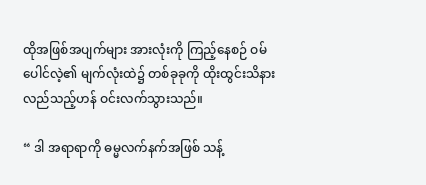ထိုအဖြစ်အပျက်များ အားလုံးကို ကြည့်နေစဉ် ဝမ်ပေါင်လဲ့၏ မျက်လုံးထဲ၌ တစ်ခုခုကို ထိုးထွင်းသိနားလည်သည့်ဟန် ဝင်းလက်သွားသည်။

“ ဒါ အရာရာကို ဓမ္မလက်နက်အဖြစ် သန့်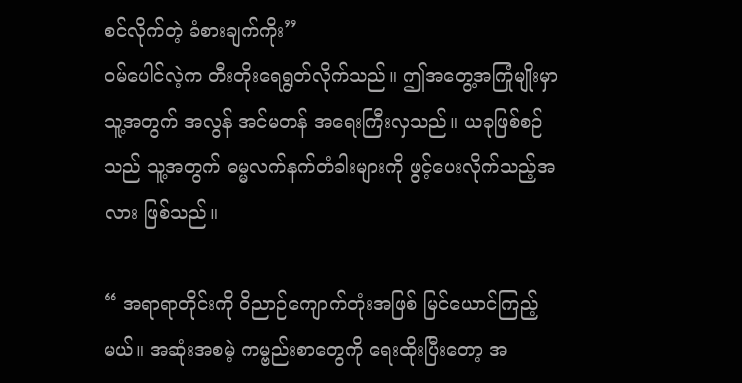စင်လိုက်တဲ့ ခံစားချက်ကိုး”
ဝမ်ပေါင်လဲ့က တီးတိုးရေရွတ်လိုက်သည်။ ဤအတွေ့အကြုံမျိုးမှာ သူ့အတွက် အလွန် အင်မတန် အရေးကြီးလှသည်။ ယခုဖြစ်စဉ်သည် သူ့အတွက် ဓမ္မလက်နက်တံခါးများကို ဖွင့်ပေးလိုက်သည့်အလား ဖြစ်သည်။

“ အရာရာတိုင်းကို ဝိညာဉ်ကျောက်တုံးအဖြစ် မြင်ယောင်ကြည့်မယ်။ အဆုံးအစမဲ့ ကမ္ဗည်းစာတွေကို ရေးထိုးပြီးတော့ အ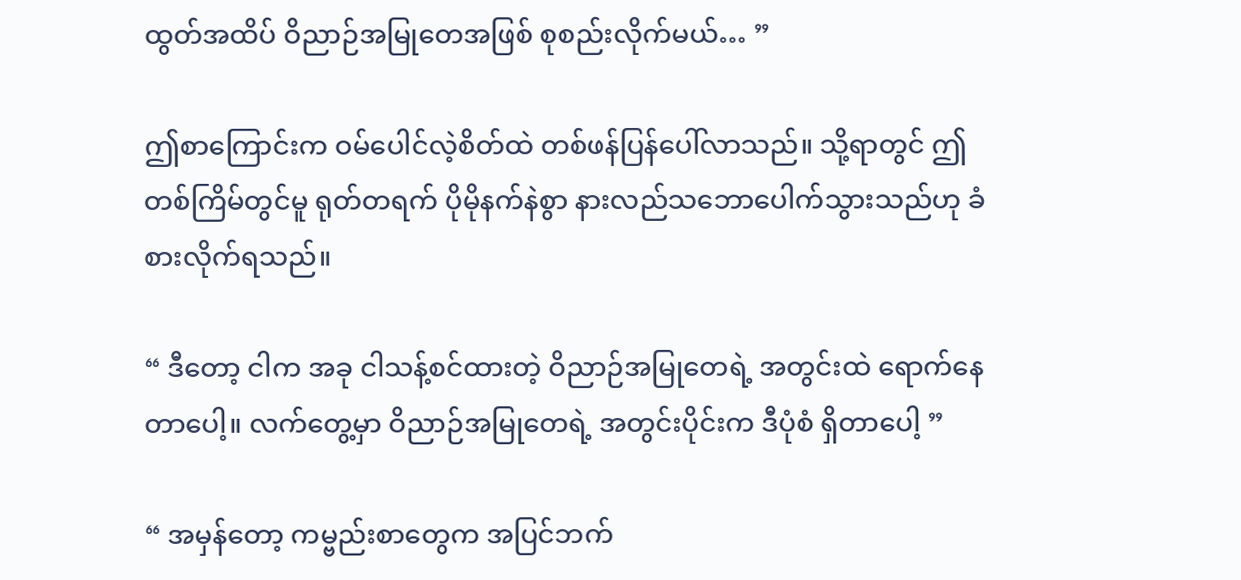ထွတ်အထိပ် ဝိညာဉ်အမြုတေအဖြစ် စုစည်းလိုက်မယ်… ”

ဤစာကြောင်းက ဝမ်ပေါင်လဲ့စိတ်ထဲ တစ်ဖန်ပြန်ပေါ်လာသည်။ သို့ရာတွင် ဤတစ်ကြိမ်တွင်မူ ရုတ်တရက် ပိုမိုနက်နဲစွာ နားလည်သဘောပေါက်သွားသည်ဟု ခံစားလိုက်ရသည်။

“ ဒီတော့ ငါက အခု ငါသန့်စင်ထားတဲ့ ဝိညာဉ်အမြုတေရဲ့ အတွင်းထဲ ရောက်နေတာပေါ့။ လက်တွေ့မှာ ဝိညာဉ်အမြုတေရဲ့ အတွင်းပိုင်းက ဒီပုံစံ ရှိတာပေါ့ ”

“ အမှန်တော့ ကမ္ဗည်းစာတွေက အပြင်ဘက်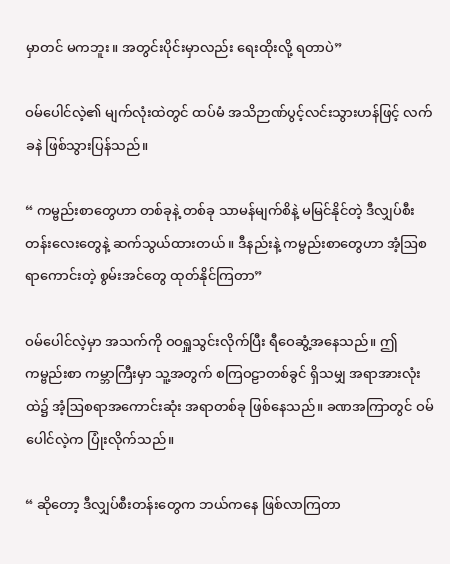မှာတင် မကဘူး။ အတွင်းပိုင်းမှာလည်း ရေးထိုးလို့ ရတာပဲ”

ဝမ်ပေါင်လဲ့၏ မျက်လုံးထဲတွင် ထပ်မံ အသိဉာဏ်ပွင့်လင်းသွားဟန်ဖြင့် လက်ခနဲ ဖြစ်သွားပြန်သည်။

“ ကမ္ဗည်းစာတွေဟာ တစ်ခုနဲ့ တစ်ခု သာမန်မျက်စိနဲ့ မမြင်နိုင်တဲ့ ဒီလျှပ်စီးတန်းလေးတွေနဲ့ ဆက်သွယ်ထားတယ်။ ဒီနည်းနဲ့ ကမ္ဗည်းစာတွေဟာ အံ့ဩစရာကောင်းတဲ့ စွမ်းအင်တွေ ထုတ်နိုင်ကြတာ”

ဝမ်ပေါင်လဲ့မှာ အသက်ကို ဝဝရှူသွင်းလိုက်ပြီး ရီဝေဆွံ့အနေသည်။ ဤကမ္ဗည်းစာ ကမ္ဘာကြီးမှာ သူ့အတွက် စကြဝဠာတစ်ခွင် ရှိသမျှ အရာအားလုံးထဲ၌ အံ့ဩစရာအကောင်းဆုံး အရာတစ်ခု ဖြစ်နေသည်။ ခဏအကြာတွင် ဝမ်ပေါင်လဲ့က ပြုံးလိုက်သည်။

“ ဆိုတော့ ဒီလျှပ်စီးတန်းတွေက ဘယ်ကနေ ဖြစ်လာကြတာ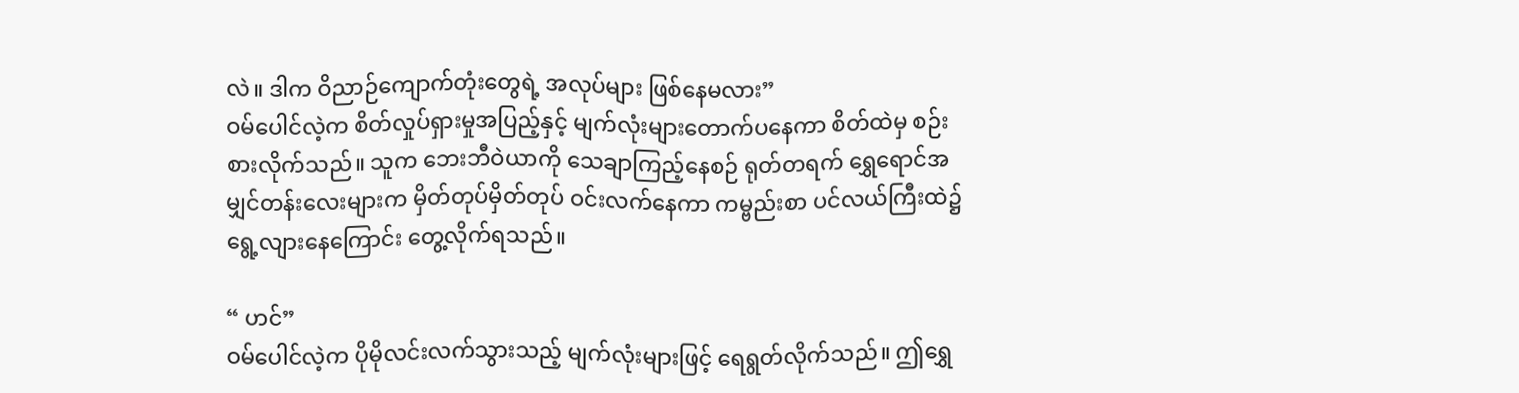လဲ။ ဒါက ဝိညာဉ်ကျောက်တုံးတွေရဲ့ အလုပ်များ ဖြစ်နေမလား”
ဝမ်ပေါင်လဲ့က စိတ်လှုပ်ရှားမှုအပြည့်နှင့် မျက်လုံးများတောက်ပနေကာ စိတ်ထဲမှ စဉ်းစားလိုက်သည်။ သူက ဘေးဘီဝဲယာကို သေချာကြည့်နေစဉ် ရုတ်တရက် ရွှေရောင်အမျှင်တန်းလေးများက မှိတ်တုပ်မှိတ်တုပ် ဝင်းလက်နေကာ ကမ္ဗည်းစာ ပင်လယ်ကြီးထဲ၌ ရွေ့လျားနေကြောင်း တွေ့လိုက်ရသည်။

“ ဟင်”
ဝမ်ပေါင်လဲ့က ပိုမိုလင်းလက်သွားသည့် မျက်လုံးများဖြင့် ရေရွတ်လိုက်သည်။ ဤရွှေ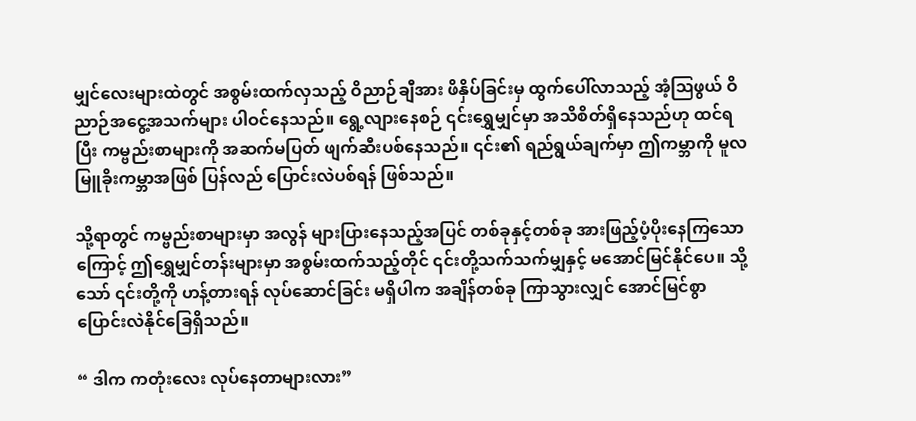မျှင်လေးများထဲတွင် အစွမ်းထက်လှသည့် ဝိညာဉ်ချီအား ဖိနှိပ်ခြင်းမှ ထွက်ပေါ်လာသည့် အံ့ဩဖွယ် ဝိညာဉ်အငွေ့အသက်များ ပါဝင်နေသည်။ ရွေ့လျားနေစဉ် ၎င်းရွှေမျှင်မှာ အသိစိတ်ရှိနေသည်ဟု ထင်ရပြီး ကမ္ဗည်းစာများကို အဆက်မပြတ် ဖျက်ဆီးပစ်နေသည်။ ၎င်း၏ ရည်ရွယ်ချက်မှာ ဤကမ္ဘာကို မူလ မြူခိုးကမ္ဘာအဖြစ် ပြန်လည် ပြောင်းလဲပစ်ရန် ဖြစ်သည်။

သို့ရာတွင် ကမ္ဗည်းစာများမှာ အလွန် များပြားနေသည့်အပြင် တစ်ခုနှင့်တစ်ခု အားဖြည့်ပံ့ပိုးနေကြသောကြောင့် ဤရွှေမျှင်တန်းများမှာ အစွမ်းထက်သည့်တိုင် ၎င်းတို့သက်သက်မျှနှင့် မ‌အောင်မြင်နိုင်ပေ။ သို့သော် ၎င်းတို့ကို ဟန့်တားရန် လုပ်ဆောင်ခြင်း မရှိပါက အချိန်တစ်ခု ကြာသွားလျှင် အောင်မြင်စွာ ပြောင်းလဲနိုင်ခြေရှိသည်။

“ ဒါက ကတုံးလေး လုပ်နေတာများလား”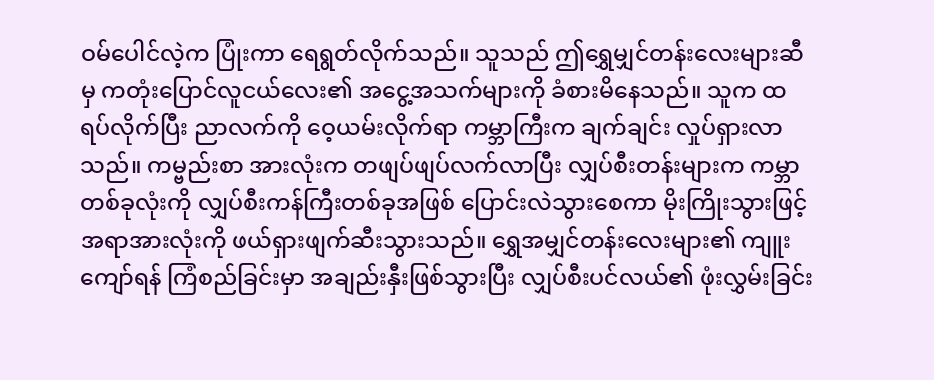ဝမ်ပေါင်လဲ့က ပြုံးကာ ရေရွတ်လိုက်သည်။ သူသည် ဤရွှေမျှင်တန်းလေးများဆီမှ ကတုံးပြောင်လူငယ်လေး၏ အငွေ့အသက်များကို ခံစားမိနေသည်။ သူက ထရပ်လိုက်ပြီး ညာလက်ကို ဝေ့ယမ်းလိုက်ရာ ကမ္ဘာကြီးက ချက်ချင်း လှုပ်ရှားလာသည်။ ကမ္ဗည်းစာ အားလုံးက တဖျပ်ဖျပ်လက်လာပြီး လျှပ်စီးတန်းများက ကမ္ဘာတစ်ခုလုံးကို လျှပ်စီးကန်ကြီးတစ်ခုအဖြစ် ပြောင်းလဲသွားစေကာ မိုးကြိုးသွားဖြင့် အရာအားလုံးကို ဖယ်ရှားဖျက်ဆီးသွားသည်။ ရွှေအမျှင်တန်းလေးများ၏ ကျူးကျော်ရန် ကြံစည်ခြင်းမှာ အချည်းနှီးဖြစ်သွားပြီး လျှပ်စီးပင်လယ်၏ ဖုံးလွှမ်းခြင်း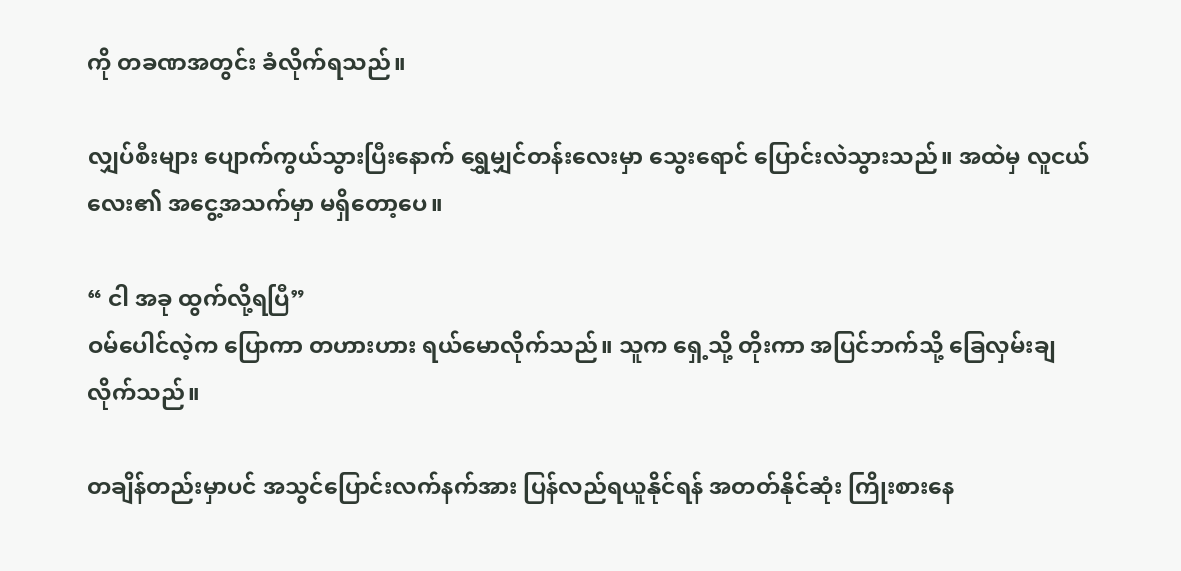ကို တခဏအတွင်း ခံလိုက်ရသည်။

လျှပ်စီးများ ပျောက်ကွယ်သွားပြီးနောက် ရွှေမျှင်တန်းလေးမှာ သွေးရောင် ပြောင်းလဲသွားသည်။ အထဲမှ လူငယ်လေး၏ အငွေ့အသက်မှာ မရှိတော့ပေ။

“ ငါ အခု ထွက်လို့ရပြီ”
ဝမ်ပေါင်လဲ့က ပြောကာ တဟားဟား ရယ်မောလိုက်သည်။ သူက ရှေ့သို့ တိုးကာ အပြင်ဘက်သို့ ခြေလှမ်းချလိုက်သည်။

တချိန်တည်းမှာပင် အသွင်ပြောင်းလက်နက်အား ပြန်လည်ရယူနိုင်ရန် အတတ်နိုင်ဆုံး ကြိုးစားနေ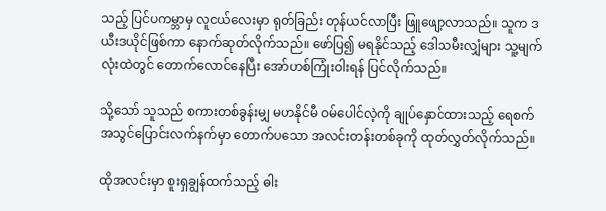သည့် ပြင်ပကမ္ဘာမှ လူငယ်လေးမှာ ရုတ်ခြည်း တုန်ယင်လာပြီး ဖြူဖျော့လာသည်။ သူက ဒယီးဒယိုင်ဖြစ်ကာ နောက်ဆုတ်လိုက်သည်။ ဖော်ပြ၍ မရနိုင်သည့် ဒေါသမီးလျှံများ သူ့မျက်လုံးထဲတွင် တောက်လောင်နေပြီး အော်ဟစ်ကြုံးဝါးရန် ပြင်လိုက်သည်။

သို့သော် သူသည် စကားတစ်ခွန်းမျှ မဟနိုင်မီ ဝမ်ပေါင်လဲ့ကို ချုပ်နှောင်ထားသည့် ရေစက်အသွင်ပြောင်းလက်နက်မှာ တောက်ပသော အလင်းတန်းတစ်ခုကို ထုတ်လွှတ်လိုက်သည်။

ထိုအလင်းမှာ စူးရှချွန်ထက်သည့် ဓါး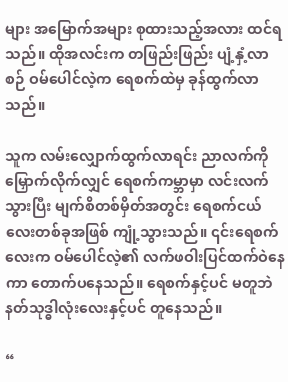များ အမြောက်အများ စုထားသည့်အလား ထင်ရသည်။ ထိုအလင်းက တဖြည်းဖြည်း ပျံ့နှံ့လာစဉ် ဝမ်ပေါင်လဲ့က ရေစက်ထဲမှ ခုန်ထွက်လာသည်။

သူက လမ်းလျှောက်ထွက်လာရင်း ညာလက်ကို မြှောက်လိုက်လျှင် ရေစက်ကမ္ဘာမှာ လင်းလက်သွားပြီး မျက်စိတစ်မှိတ်အတွင်း ရေစက်ငယ်လေးတစ်ခုအဖြစ် ကျုံ့သွားသည်။ ၎င်းရေစက်လေးက ဝမ်‌ပေါင်လဲ့၏ လက်ဖဝါးပြင်ထက်ဝဲနေကာ တောက်ပနေသည်။ ရေစက်နှင့်ပင် မတူဘဲ နတ်သုဒ္ဓါလုံးလေးနှင့်ပင် တူနေသည်။

“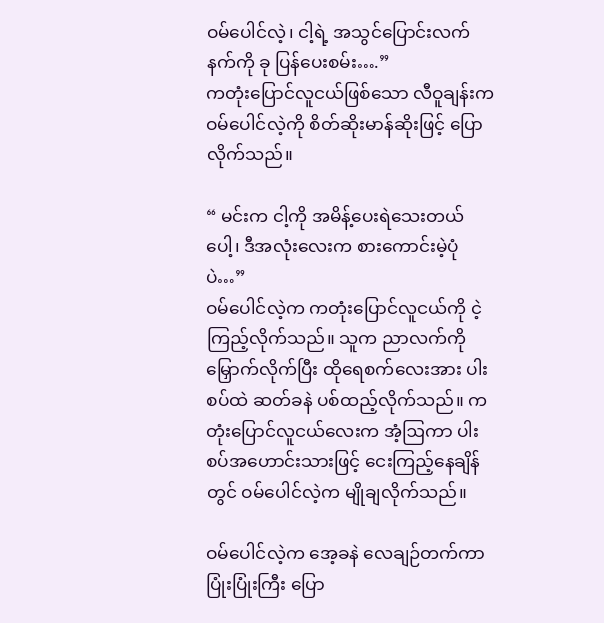ဝမ်‌ပေါင်လဲ့၊ ငါ့ရဲ့ အသွင်ပြောင်းလက်နက်ကို ခု ပြန်ပေးစမ်း….”
ကတုံးပြောင်လူငယ်ဖြစ်သော လီဝူချန်းက ဝမ်ပေါင်လဲ့ကို စိတ်ဆိုးမာန်ဆိုးဖြင့် ပြောလိုက်သည်။

“ မင်းက ငါ့ကို အမိန့်ပေးရဲသေးတယ်ပေါ့၊ ဒီအလုံးလေးက စားကောင်းမဲ့ပုံပဲ…”
ဝမ်ပေါင်လဲ့က ကတုံးပြောင်လူငယ်ကို ငဲ့ကြည့်လိုက်သည်။ သူက ညာလက်ကို မြှောက်လိုက်ပြီး ထိုရေစက်လေးအား ပါးစပ်ထဲ ဆတ်ခနဲ ပစ်ထည့်လိုက်သည်။ ကတုံးပြောင်လူငယ်လေးက အံ့ဩကာ ပါးစပ်အဟောင်းသားဖြင့် ငေးကြည့်နေချိန်တွင် ဝမ်ပေါင်လဲ့က မျိုချလိုက်သည်။

ဝမ်ပေါင်လဲ့က အေ့ခနဲ လေချဉ်တက်ကာ ပြုံးပြုံးကြီး ပြော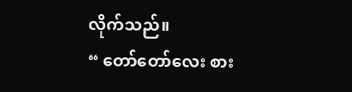လိုက်သည်။
“ တော်တော်လေး စား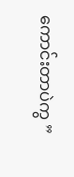ကောင်းတာပဲကွ ”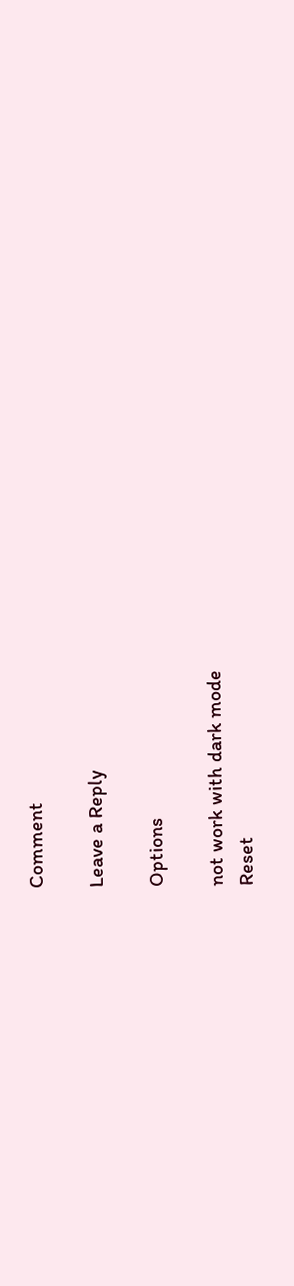Comment

Leave a Reply

Options

not work with dark mode
Reset